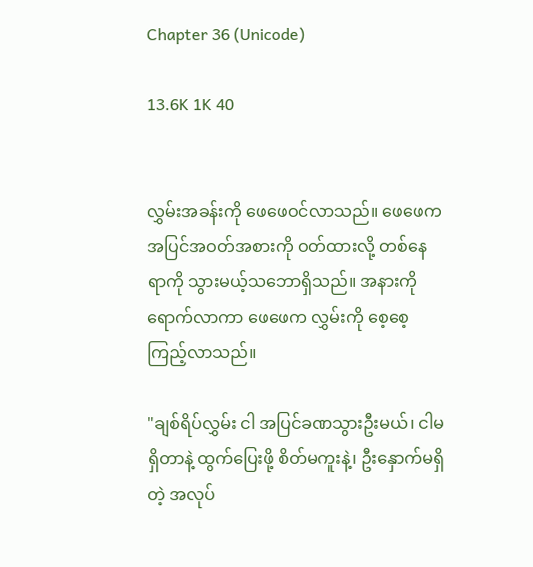Chapter 36 (Unicode)

13.6K 1K 40


လွှမ်းအခန်းကို ဖေဖေဝင်လာသည်။ ဖေဖေက အပြင်အဝတ်အစားကို ဝတ်ထားလို့ တစ်နေရာကို သွားမယ့်သဘောရှိသည်။ အနားကိုရောက်လာကာ ဖေဖေက လွှမ်းကို စေ့စေ့ကြည့်လာသည်။

"ချစ်ရိပ်လွှမ်း ငါ အပြင်ခဏသွားဦးမယ်၊ ငါမရှိတာနဲ့ ထွက်ပြေးဖို့ စိတ်မကူးနဲ့၊ ဦးနှောက်မရှိတဲ့ အလုပ်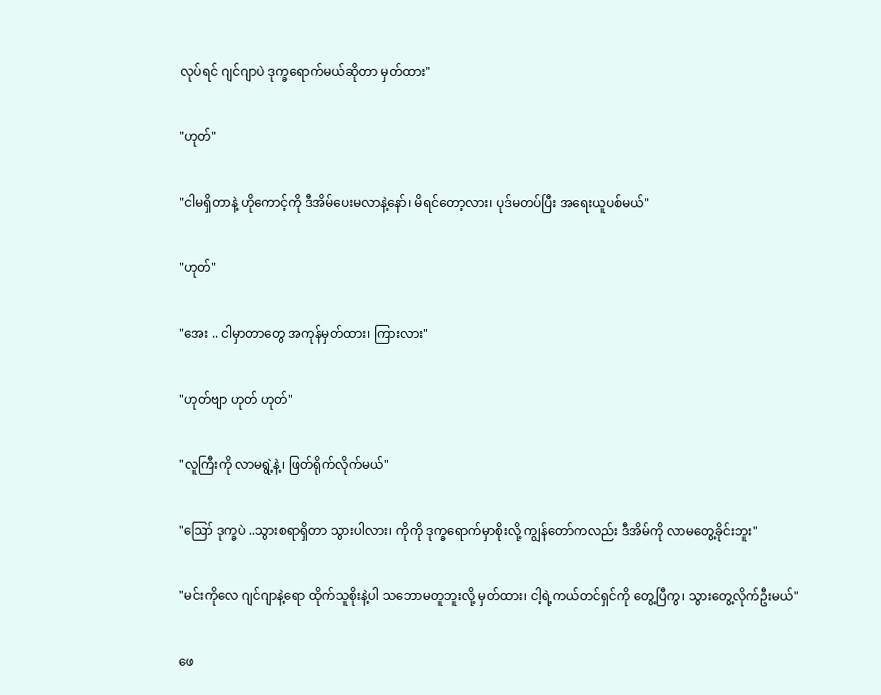လုပ်ရင် ဂျင်ဂျာပဲ ဒုက္ခရောက်မယ်ဆိုတာ မှတ်ထား"

"ဟုတ်"

"ငါမရှိတာနဲ့ ဟိုကောင့်ကို ဒီအိမ်ပေးမလာနဲ့နော်၊ မိရင်တော့လား၊ ပုဒ်မတပ်ပြီး အရေးယူပစ်မယ်"

"ဟုတ်"

"အေး .. ငါမှာတာတွေ အကုန်မှတ်ထား၊ ကြားလား"

"ဟုတ်ဗျာ ဟုတ် ဟုတ်"

"လူကြီးကို လာမရွဲ့နဲ့၊ ဖြတ်ရိုက်လိုက်မယ်"

"ဪ ဒုက္ခပဲ ..သွားစရာရှိတာ သွားပါလား၊ ကိုကို ဒုက္ခရောက်မှာစိုးလို့ ကျွန်တော်ကလည်း ဒီအိမ်ကို လာမတွေ့ခိုင်းဘူး"

"မင်းကိုလေ ဂျင်ဂျာနဲ့ရော ထိုက်သူစိုးနဲ့ပါ သဘောမတူဘူးလို့ မှတ်ထား၊ ငါ့ရဲ့ကယ်တင်ရှင်ကို တွေ့ပြီကွ၊ သွားတွေ့လိုက်ဦးမယ်"

ဖေ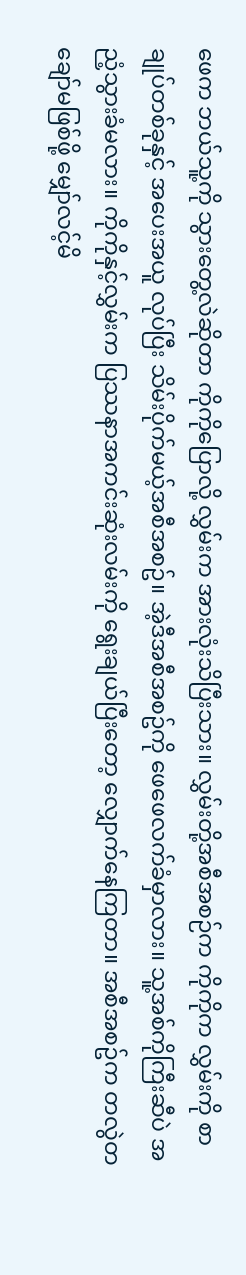ဖေက ဘယ်သူ့ကို သွားတွေ့လဲဆိုတာ ကိုကိုပြောလို့ လွှမ်းက အားလုံးသိပြီးသား။ လွှမ်းတို့အစီအစဉ်က ကိုကိုက လွှမ်းကို စာချုပ်တစ်ခုနှင့် အပေးအယူ လုပ်ပြီး သိမ်းပိုက်မယ့်အစီအစဥ်။ အဲ့ဒီအစီအစဥ်ကို ဖေဖေလက်ခံမှာလား။ သူ့အစ်ကိုကြီးဆီပဲ အညံ့သွားခံမလား။ ကိုကိုနှင့်လွှမ်းက ပြဿနာအကင်းဆုံးလမ်းကို ရွေးချယ်ပြီးတော့ လျှောက်နေကြတာ။ အစီအစဥ်က တလွဲတချော်မဖြစ်ဖို့ မျှော်လင့်မိ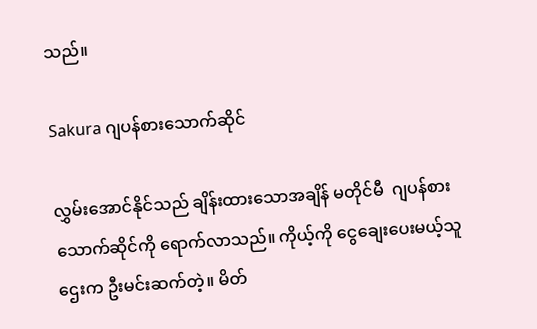သည်။

Sakura ဂျပန်စားသောက်ဆိုင်

လွှမ်းအောင်နိုင်သည် ချိန်းထားသောအချိန် မတိုင်မီ  ဂျပန်စားသောက်ဆိုင်ကို ရောက်လာသည်။ ကိုယ့်ကို ငွေချေးပေးမယ့်သူဌေးက ဦးမင်းဆက်တဲ့။ မိတ်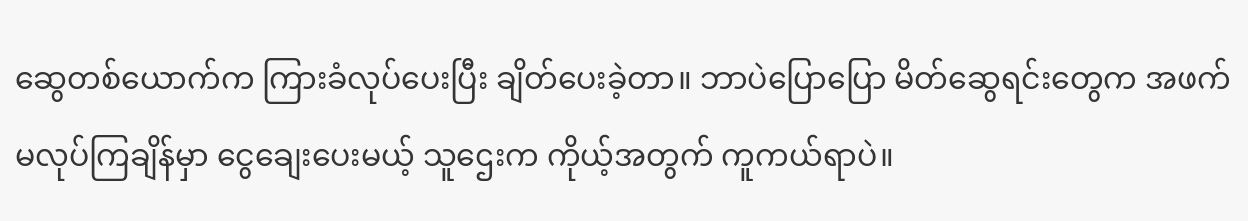ဆွေတစ်ယောက်က ကြားခံလုပ်ပေးပြီး ချိတ်ပေးခဲ့တာ။ ဘာပဲပြောပြော မိတ်ဆွေရင်းတွေက အဖက်မလုပ်ကြချိန်မှာ ငွေချေးပေးမယ့် သူဌေးက ကိုယ့်အတွက် ကူကယ်ရာပဲ။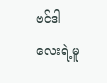ဗင်ဒါလေးရဲ့မူ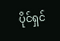ပိုင်ရှင်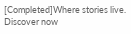[Completed]Where stories live. Discover now